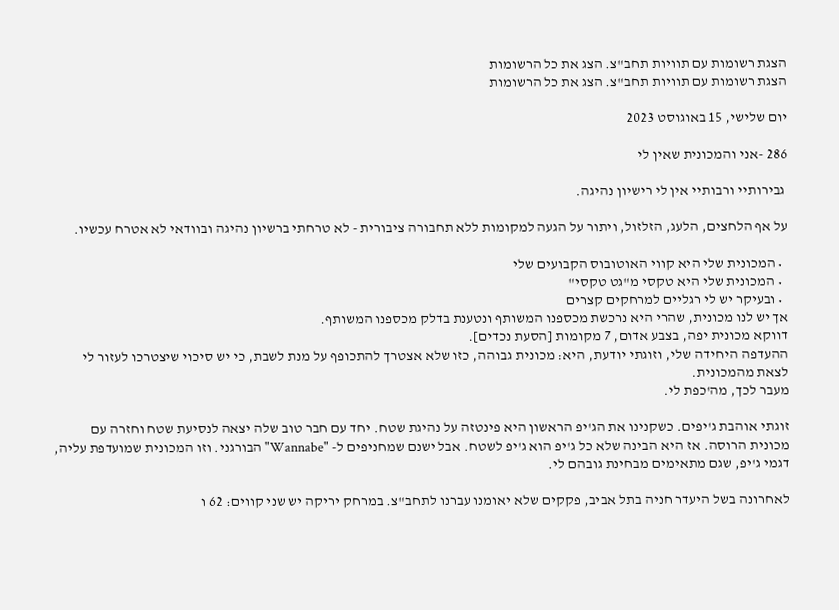הצגת רשומות עם תוויות תחב"צ. הצג את כל הרשומות
הצגת רשומות עם תוויות תחב"צ. הצג את כל הרשומות

יום שלישי, 15 באוגוסט 2023

286 -אני והמכונית שאין לי

 גבירותיי ורבותיי אין לי רישיון נהיגה.

על אף הלחצים, הלעג, הזלזול, ויתור על הגעה למקומות ללא תחבורה ציבורית - לא טרחתי ברשיון נהיגה ובוודאי לא אטרח עכשיו.

  • המכונית שלי היא קווי האוטובוס הקבועים שלי
  • המכונית שלי היא טקסי מ"גט טקסי"
  • ובעיקר יש לי רגליים למרחקים קצרים
אך יש לנו מכונית, שהרי היא נרכשת מכספנו המשותף ונטענת בדלק מכספנו המשותף.
דווקא מכונית יפה, בצבע אדום, 7 מקומות [הסעת נכדים].
ההעדפה היחידה שלי, וזוגתי יודעת, היא: מכונית גבוהה, כזו שלא אצטרך להתכופף על מנת לשבת, כי יש סיכוי שיצטרכו לעזור לי לצאת מהמכונית.
מעבר לכך, מה'כפת לי.

זוגתי אוהבת ג'יפים. כשקנינו את הג'יפ הראשון היא פינטזה על נהיגת שטח. יחד עם חבר טוב שלה יצאה לנסיעת שטח וחזרה עם מכונית הרוסה. אז היא הבינה שלא כל ג'יפ הוא ג'יפ לשטח. אבל ישנם שמחניפים ל- "Wannabe" הבורגני. וזו המכונית שמועדפת עליה, דגמי ג'יפ, שגם מתאימים מבחינת גובהם לי.

לאחרונה בשל היעדר חניה בתל אביב, פקקים שלא יאומנו עברנו לתחב"צ. במרחק יריקה יש שני קווים: 62 ו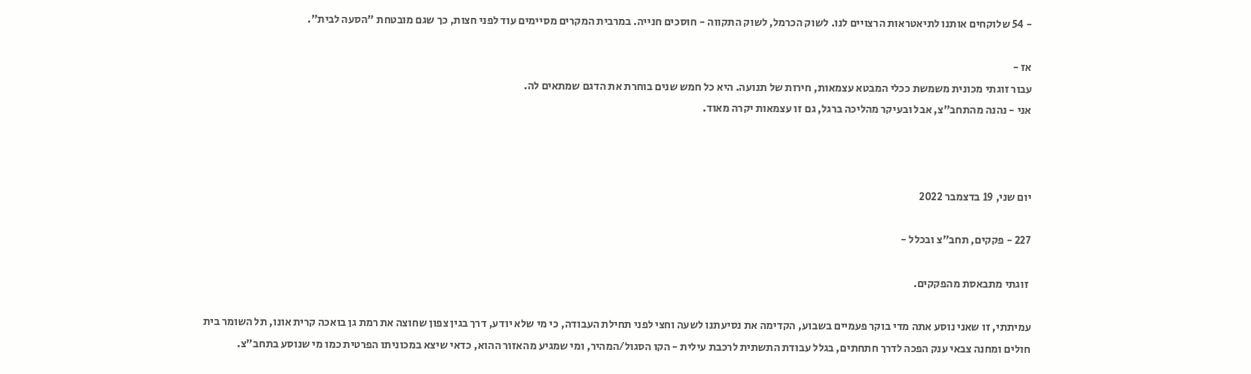- 54 שלוקחים אותנו לתיאטראות הרצויים לנו. לשוק הכרמל, לשוק התקווה - חוסכים חנייה. במרבית המקרים מסיימים עוד לפני חצות, כך שגם מובטחת "הסעה לבית".

אז -
עבור זוגתי מכונית משמשת ככלי המבטא עצמאות, חירות של תנועה. היא כל חמש שנים בוחרת את הדגם שמתאים לה.
אני - נהנה מהתחב"צ, אבל ובעיקר מהליכה ברגל, גם זו עצמאות יקרה מאוד.



יום שני, 19 בדצמבר 2022

227 - פקקים, תחב"צ ובכלל -

 זוגתי מתבאסת מהפקקים.

עמיתתי, זו שאני נוסע אתה מדי בוקר פעמיים בשבוע, הקדימה את נסיעתנו לשעה וחצי לפני תחילת העבודה, כי מי שלא יודע, דרך בגין צפון שחוצה את רמת גן בואכה קרית אונו, תל השומר בית חולים ומחנה צבאי ענק הפכה לדרך חתחתים, בגלל עבודת התשתית לרכבת עילית - הקו הסגול/המהיר, ומי שמגיע מהאזור ההוא, כדאי שיצא במכוניתו הפרטית כמו מי שנוסע בתחב"צ.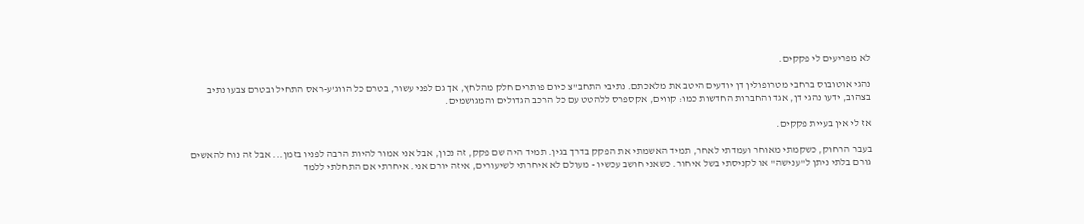לא מפריעים לי פקקים.

נהגי אוטובוס ברחבי מטרופולין דן יודעים היטב את מלאכתם. נתיבי התחב"צ כיום פותרים חלק מהלחץ, אך גם לפני עשור, בטרם כל הווג'ע-ראס התחיל ובטרם צבעו נתיב בצהוב, ידעו נהגי דן, אגד והחברות החדשות כמו: קווים, אקספרס ללהטט עם כל הרכב הגדולים והמגושמים.

אז לי אין בעיית פקקים.

בעבר הרחוק, כשקמתי מאוחר ועמדתי לאחר, תמיד האשמתי את הפקק בדרך בגין. תמיד היה שם פקק, זה נכון, אבל אני אמור להיות הרבה לפניו בזמן... אבל זה נוח להאשים גורם בלתי ניתן ל"ענישה" או לקניסתי בשל איחור. כשאני חושב עכשיו - מעולם לא איחרתי לשיעורים, איזה יורם אני. איחרתי אם התחלתי ללמד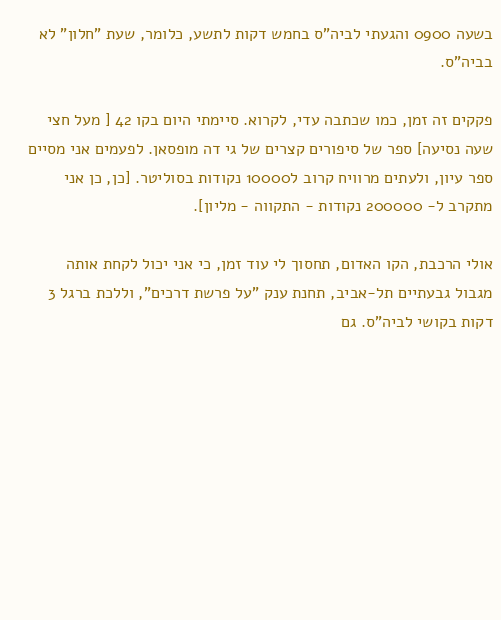בשעה 0900 והגעתי לביה"ס בחמש דקות לתשע, כלומר, שעת "חלון" לא בביה"ס.

פקקים זה זמן, כמו שכתבה עדי, לקרוא. סיימתי היום בקו 42 [ מעל חצי שעה נסיעה] ספר של סיפורים קצרים של גי דה מופסאן. לפעמים אני מסיים ספר עיון, ולעתים מרוויח קרוב ל10000 נקודות בסוליטר. [כן, כן אני מתקרב ל- 200000 נקודות - התקווה - מליון].

אולי הרכבת, הקו האדום, תחסוך לי עוד זמן, כי אני יכול לקחת אותה מגבול גבעתיים תל-אביב, תחנת ענק "על פרשת דרכים", וללכת ברגל 3 דקות בקושי לביה"ס. גם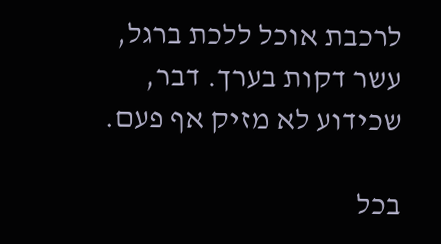לרכבת אוכל ללכת ברגל, עשר דקות בערך. דבר, שכידוע לא מזיק אף פעם.

בכל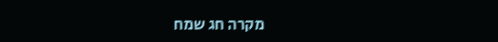מקרה חג שמח